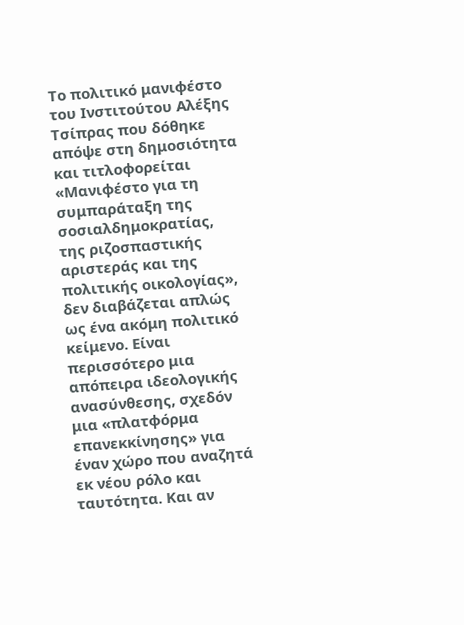Το πολιτικό μανιφέστο του Ινστιτούτου Αλέξης Τσίπρας που δόθηκε απόψε στη δημοσιότητα και τιτλοφορείται «Μανιφέστο για τη συμπαράταξη της σοσιαλδημοκρατίας, της ριζοσπαστικής αριστεράς και της πολιτικής οικολογίας», δεν διαβάζεται απλώς ως ένα ακόμη πολιτικό κείμενο. Είναι περισσότερο μια απόπειρα ιδεολογικής ανασύνθεσης, σχεδόν μια «πλατφόρμα επανεκκίνησης» για έναν χώρο που αναζητά εκ νέου ρόλο και ταυτότητα. Και αν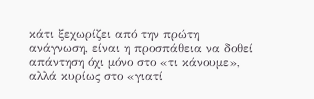κάτι ξεχωρίζει από την πρώτη ανάγνωση, είναι η προσπάθεια να δοθεί απάντηση όχι μόνο στο «τι κάνουμε», αλλά κυρίως στο «γιατί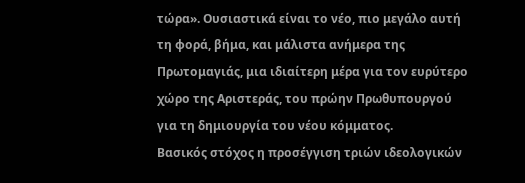τώρα». Ουσιαστικά είναι το νέο, πιο μεγάλο αυτή τη φορά, βήμα, και μάλιστα ανήμερα της Πρωτομαγιάς, μια ιδιαίτερη μέρα για τον ευρύτερο χώρο της Αριστεράς, του πρώην Πρωθυπουργού για τη δημιουργία του νέου κόμματος.
Βασικός στόχος η προσέγγιση τριών ιδεολογικών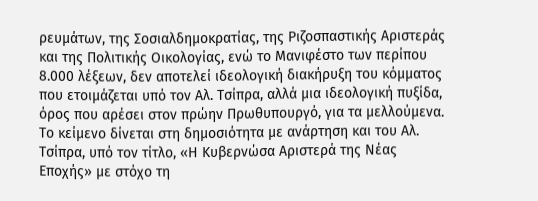ρευμάτων, της Σοσιαλδημοκρατίας, της Ριζοσπαστικής Αριστεράς και της Πολιτικής Οικολογίας, ενώ το Μανιφέστο των περίπου 8.000 λέξεων, δεν αποτελεί ιδεολογική διακήρυξη του κόμματος που ετοιμάζεται υπό τον Αλ. Τσίπρα, αλλά μια ιδεολογική πυξίδα, όρος που αρέσει στον πρώην Πρωθυπουργό, για τα μελλούμενα.
Tο κείμενο δίνεται στη δημοσιότητα με ανάρτηση και του Αλ. Τσίπρα, υπό τον τίτλο, «Η Κυβερνώσα Αριστερά της Νέας Εποχής» με στόχο τη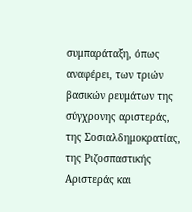συμπαράταξη, όπως αναφέρει, των τριών βασικών ρευμάτων της σύγχρονης αριστεράς, της Σοσιαλδημοκρατίας, της Ριζοσπαστικής Αριστεράς και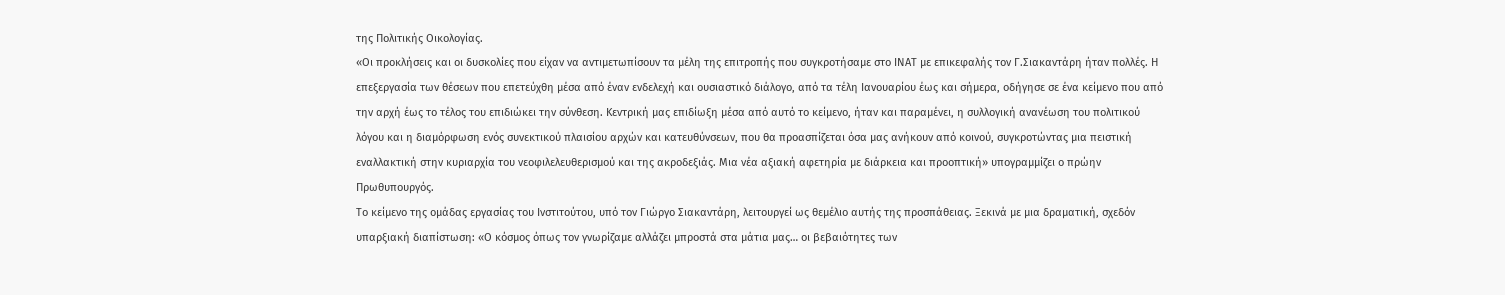της Πολιτικής Οικολογίας.
«Οι προκλήσεις και οι δυσκολίες που είχαν να αντιμετωπίσουν τα μέλη της επιτροπής που συγκροτήσαμε στο ΙΝΑΤ με επικεφαλής τον Γ.Σιακαντάρη ήταν πολλές. Η επεξεργασία των θέσεων που επετεύχθη μέσα από έναν ενδελεχή και ουσιαστικό διάλογο, από τα τέλη Ιανουαρίου έως και σήμερα, οδήγησε σε ένα κείμενο που από την αρχή έως το τέλος του επιδιώκει την σύνθεση. Κεντρική μας επιδίωξη μέσα από αυτό το κείμενο, ήταν και παραμένει, η συλλογική ανανέωση του πολιτικού λόγου και η διαμόρφωση ενός συνεκτικού πλαισίου αρχών και κατευθύνσεων, που θα προασπίζεται όσα μας ανήκουν από κοινού, συγκροτώντας μια πειστική εναλλακτική στην κυριαρχία του νεοφιλελευθερισμού και της ακροδεξιάς. Μια νέα αξιακή αφετηρία με διάρκεια και προοπτική» υπογραμμίζει ο πρώην Πρωθυπουργός.
Το κείμενο της ομάδας εργασίας του Ινστιτούτου, υπό τον Γιώργο Σιακαντάρη, λειτουργεί ως θεμέλιο αυτής της προσπάθειας. Ξεκινά με μια δραματική, σχεδόν υπαρξιακή διαπίστωση: «Ο κόσμος όπως τον γνωρίζαμε αλλάζει μπροστά στα μάτια μας… οι βεβαιότητες των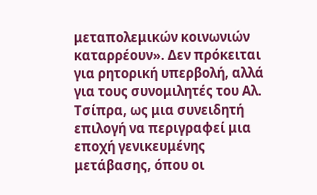μεταπολεμικών κοινωνιών καταρρέουν». Δεν πρόκειται για ρητορική υπερβολή, αλλά για τους συνομιλητές του Αλ. Τσίπρα, ως μια συνειδητή επιλογή να περιγραφεί μια εποχή γενικευμένης μετάβασης, όπου οι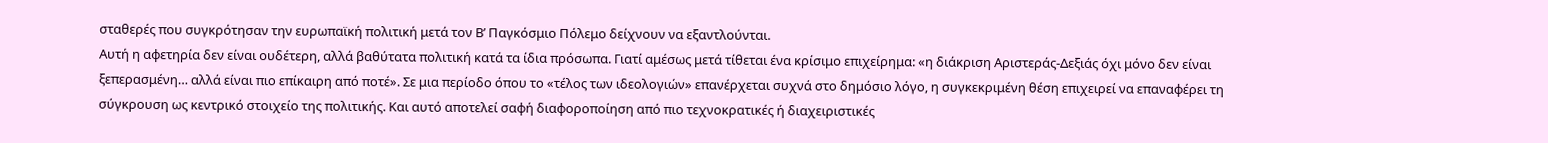σταθερές που συγκρότησαν την ευρωπαϊκή πολιτική μετά τον Β’ Παγκόσμιο Πόλεμο δείχνουν να εξαντλούνται.
Αυτή η αφετηρία δεν είναι ουδέτερη, αλλά βαθύτατα πολιτική κατά τα ίδια πρόσωπα. Γιατί αμέσως μετά τίθεται ένα κρίσιμο επιχείρημα: «η διάκριση Αριστεράς-Δεξιάς όχι μόνο δεν είναι ξεπερασμένη… αλλά είναι πιο επίκαιρη από ποτέ». Σε μια περίοδο όπου το «τέλος των ιδεολογιών» επανέρχεται συχνά στο δημόσιο λόγο, η συγκεκριμένη θέση επιχειρεί να επαναφέρει τη σύγκρουση ως κεντρικό στοιχείο της πολιτικής. Και αυτό αποτελεί σαφή διαφοροποίηση από πιο τεχνοκρατικές ή διαχειριστικές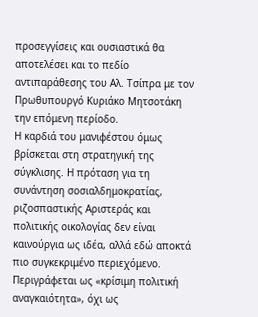προσεγγίσεις και ουσιαστικά θα αποτελέσει και το πεδίο αντιπαράθεσης του Αλ. Τσίπρα με τον Πρωθυπουργό Κυριάκο Μητσοτάκη την επόμενη περίοδο.
Η καρδιά του μανιφέστου όμως βρίσκεται στη στρατηγική της σύγκλισης. Η πρόταση για τη συνάντηση σοσιαλδημοκρατίας, ριζοσπαστικής Αριστεράς και πολιτικής οικολογίας δεν είναι καινούργια ως ιδέα, αλλά εδώ αποκτά πιο συγκεκριμένο περιεχόμενο. Περιγράφεται ως «κρίσιμη πολιτική αναγκαιότητα», όχι ως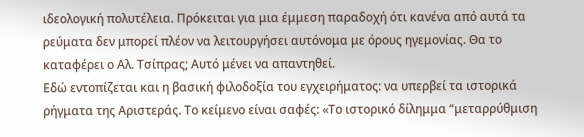ιδεολογική πολυτέλεια. Πρόκειται για μια έμμεση παραδοχή ότι κανένα από αυτά τα ρεύματα δεν μπορεί πλέον να λειτουργήσει αυτόνομα με όρους ηγεμονίας. Θα το καταφέρει ο Αλ. Τσίπρας; Αυτό μένει να απαντηθεί.
Εδώ εντοπίζεται και η βασική φιλοδοξία του εγχειρήματος: να υπερβεί τα ιστορικά ρήγματα της Αριστεράς. Το κείμενο είναι σαφές: «Το ιστορικό δίλημμα “μεταρρύθμιση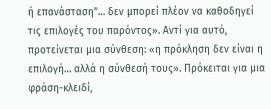ή επανάσταση”… δεν μπορεί πλέον να καθοδηγεί τις επιλογές του παρόντος». Αντί για αυτό, προτείνεται μια σύνθεση: «η πρόκληση δεν είναι η επιλογή… αλλά η σύνθεσή τους». Πρόκειται για μια φράση-κλειδί,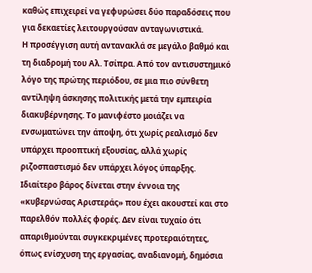καθώς επιχειρεί να γεφυρώσει δύο παραδόσεις που για δεκαετίες λειτουργούσαν ανταγωνιστικά.
Η προσέγγιση αυτή αντανακλά σε μεγάλο βαθμό και τη διαδρομή του Αλ. Τσίπρα. Από τον αντισυστημικό λόγο της πρώτης περιόδου, σε μια πιο σύνθετη αντίληψη άσκησης πολιτικής μετά την εμπειρία διακυβέρνησης. Το μανιφέστο μοιάζει να ενσωματώνει την άποψη, ότι χωρίς ρεαλισμό δεν υπάρχει προοπτική εξουσίας, αλλά χωρίς ριζοσπαστισμό δεν υπάρχει λόγος ύπαρξης.
Ιδιαίτερο βάρος δίνεται στην έννοια της «κυβερνώσας Αριστεράς» που έχει ακουστεί και στο παρελθόν πολλές φορές. Δεν είναι τυχαίο ότι απαριθμούνται συγκεκριμένες προτεραιότητες, όπως ενίσχυση της εργασίας, αναδιανομή, δημόσια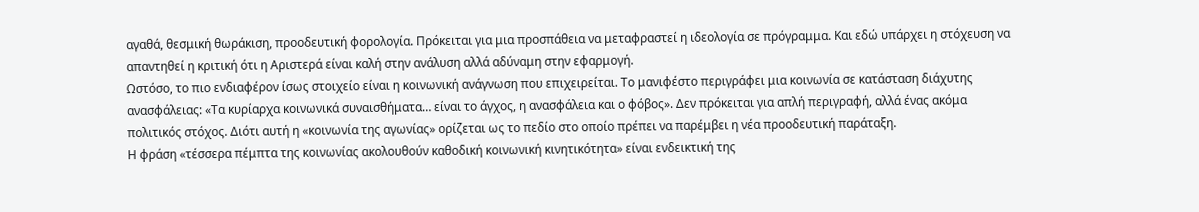αγαθά, θεσμική θωράκιση, προοδευτική φορολογία. Πρόκειται για μια προσπάθεια να μεταφραστεί η ιδεολογία σε πρόγραμμα. Και εδώ υπάρχει η στόχευση να απαντηθεί η κριτική ότι η Αριστερά είναι καλή στην ανάλυση αλλά αδύναμη στην εφαρμογή.
Ωστόσο, το πιο ενδιαφέρον ίσως στοιχείο είναι η κοινωνική ανάγνωση που επιχειρείται. Το μανιφέστο περιγράφει μια κοινωνία σε κατάσταση διάχυτης ανασφάλειας: «Τα κυρίαρχα κοινωνικά συναισθήματα… είναι το άγχος, η ανασφάλεια και ο φόβος». Δεν πρόκειται για απλή περιγραφή, αλλά ένας ακόμα πολιτικός στόχος. Διότι αυτή η «κοινωνία της αγωνίας» ορίζεται ως το πεδίο στο οποίο πρέπει να παρέμβει η νέα προοδευτική παράταξη.
Η φράση «τέσσερα πέμπτα της κοινωνίας ακολουθούν καθοδική κοινωνική κινητικότητα» είναι ενδεικτική της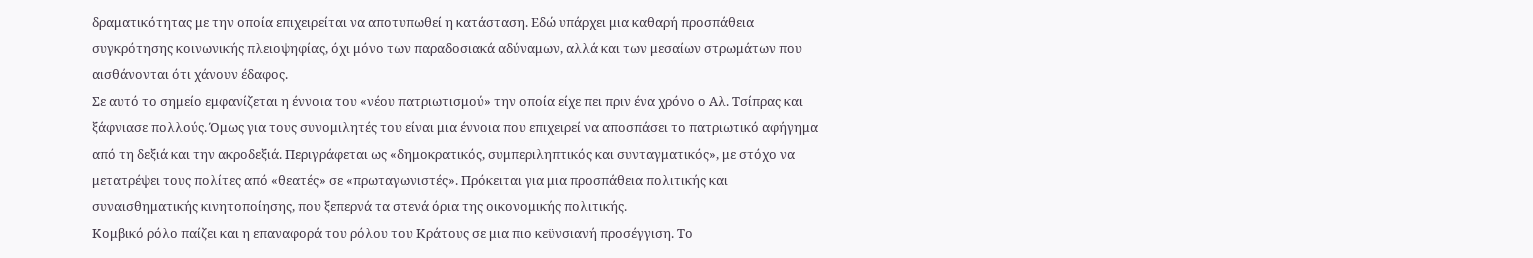δραματικότητας με την οποία επιχειρείται να αποτυπωθεί η κατάσταση. Εδώ υπάρχει μια καθαρή προσπάθεια συγκρότησης κοινωνικής πλειοψηφίας, όχι μόνο των παραδοσιακά αδύναμων, αλλά και των μεσαίων στρωμάτων που αισθάνονται ότι χάνουν έδαφος.
Σε αυτό το σημείο εμφανίζεται η έννοια του «νέου πατριωτισμού» την οποία είχε πει πριν ένα χρόνο ο Αλ. Τσίπρας και ξάφνιασε πολλούς. Όμως για τους συνομιλητές του είναι μια έννοια που επιχειρεί να αποσπάσει το πατριωτικό αφήγημα από τη δεξιά και την ακροδεξιά. Περιγράφεται ως «δημοκρατικός, συμπεριληπτικός και συνταγματικός», με στόχο να μετατρέψει τους πολίτες από «θεατές» σε «πρωταγωνιστές». Πρόκειται για μια προσπάθεια πολιτικής και συναισθηματικής κινητοποίησης, που ξεπερνά τα στενά όρια της οικονομικής πολιτικής.
Κομβικό ρόλο παίζει και η επαναφορά του ρόλου του Κράτους σε μια πιο κεϋνσιανή προσέγγιση. Το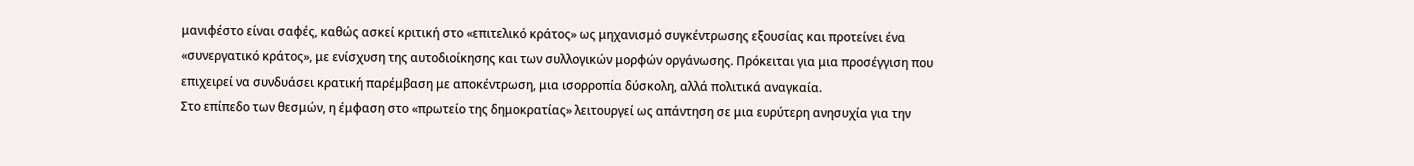μανιφέστο είναι σαφές, καθώς ασκεί κριτική στο «επιτελικό κράτος» ως μηχανισμό συγκέντρωσης εξουσίας και προτείνει ένα «συνεργατικό κράτος», με ενίσχυση της αυτοδιοίκησης και των συλλογικών μορφών οργάνωσης. Πρόκειται για μια προσέγγιση που επιχειρεί να συνδυάσει κρατική παρέμβαση με αποκέντρωση, μια ισορροπία δύσκολη, αλλά πολιτικά αναγκαία.
Στο επίπεδο των θεσμών, η έμφαση στο «πρωτείο της δημοκρατίας» λειτουργεί ως απάντηση σε μια ευρύτερη ανησυχία για την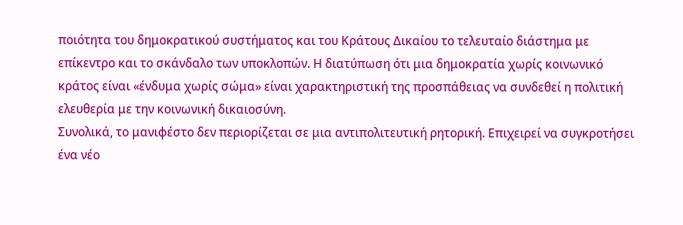ποιότητα του δημοκρατικού συστήματος και του Κράτους Δικαίου το τελευταίο διάστημα με επίκεντρο και το σκάνδαλο των υποκλοπών. Η διατύπωση ότι μια δημοκρατία χωρίς κοινωνικό κράτος είναι «ένδυμα χωρίς σώμα» είναι χαρακτηριστική της προσπάθειας να συνδεθεί η πολιτική ελευθερία με την κοινωνική δικαιοσύνη.
Συνολικά, το μανιφέστο δεν περιορίζεται σε μια αντιπολιτευτική ρητορική. Επιχειρεί να συγκροτήσει ένα νέο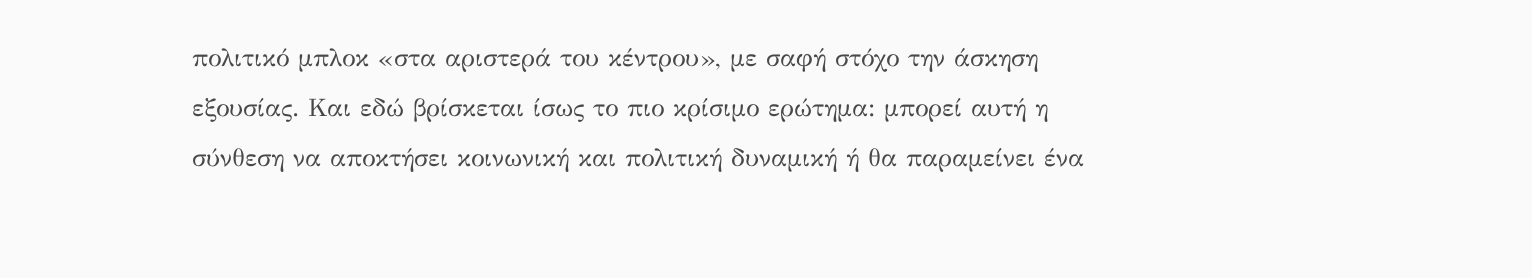πολιτικό μπλοκ «στα αριστερά του κέντρου», με σαφή στόχο την άσκηση εξουσίας. Και εδώ βρίσκεται ίσως το πιο κρίσιμο ερώτημα: μπορεί αυτή η σύνθεση να αποκτήσει κοινωνική και πολιτική δυναμική ή θα παραμείνει ένα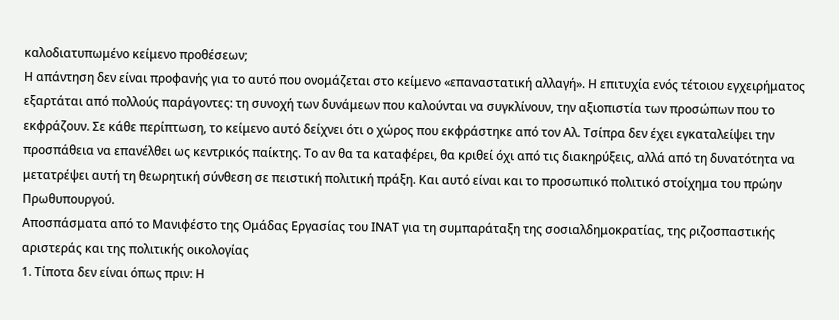καλοδιατυπωμένο κείμενο προθέσεων;
Η απάντηση δεν είναι προφανής για το αυτό που ονομάζεται στο κείμενο «επαναστατική αλλαγή». Η επιτυχία ενός τέτοιου εγχειρήματος εξαρτάται από πολλούς παράγοντες: τη συνοχή των δυνάμεων που καλούνται να συγκλίνουν, την αξιοπιστία των προσώπων που το εκφράζουν. Σε κάθε περίπτωση, το κείμενο αυτό δείχνει ότι ο χώρος που εκφράστηκε από τον Αλ. Τσίπρα δεν έχει εγκαταλείψει την προσπάθεια να επανέλθει ως κεντρικός παίκτης. Το αν θα τα καταφέρει, θα κριθεί όχι από τις διακηρύξεις, αλλά από τη δυνατότητα να μετατρέψει αυτή τη θεωρητική σύνθεση σε πειστική πολιτική πράξη. Και αυτό είναι και το προσωπικό πολιτικό στοίχημα του πρώην Πρωθυπουργού.
Αποσπάσματα από το Μανιφέστο της Ομάδας Εργασίας του ΙΝΑΤ για τη συμπαράταξη της σοσιαλδημοκρατίας, της ριζοσπαστικής αριστεράς και της πολιτικής οικολογίας
1. Τίποτα δεν είναι όπως πριν: Η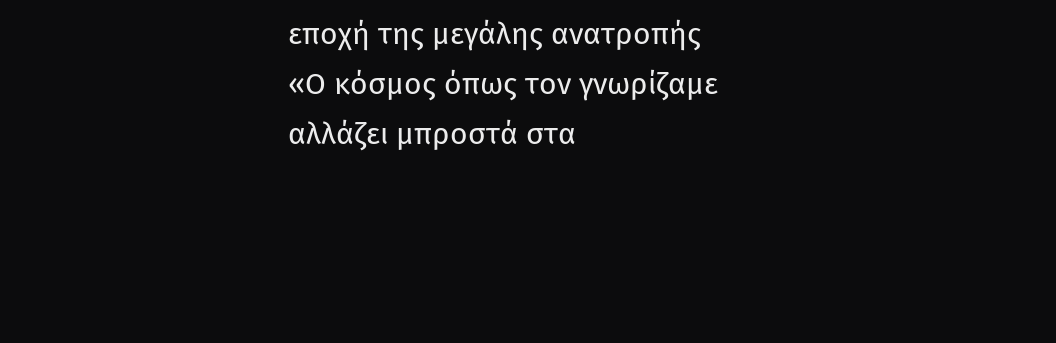εποχή της μεγάλης ανατροπής
«Ο κόσμος όπως τον γνωρίζαμε αλλάζει μπροστά στα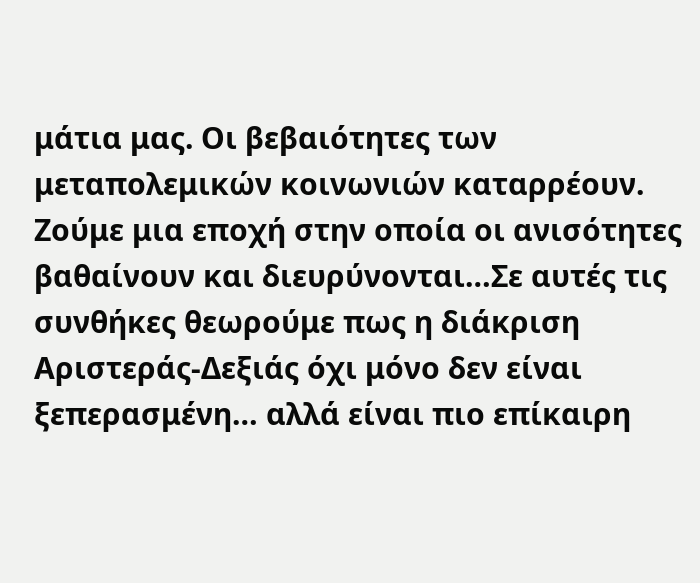μάτια μας. Οι βεβαιότητες των μεταπολεμικών κοινωνιών καταρρέουν. Ζούμε μια εποχή στην οποία οι ανισότητες βαθαίνουν και διευρύνονται…Σε αυτές τις συνθήκες θεωρούμε πως η διάκριση Αριστεράς-Δεξιάς όχι μόνο δεν είναι ξεπερασμένη… αλλά είναι πιο επίκαιρη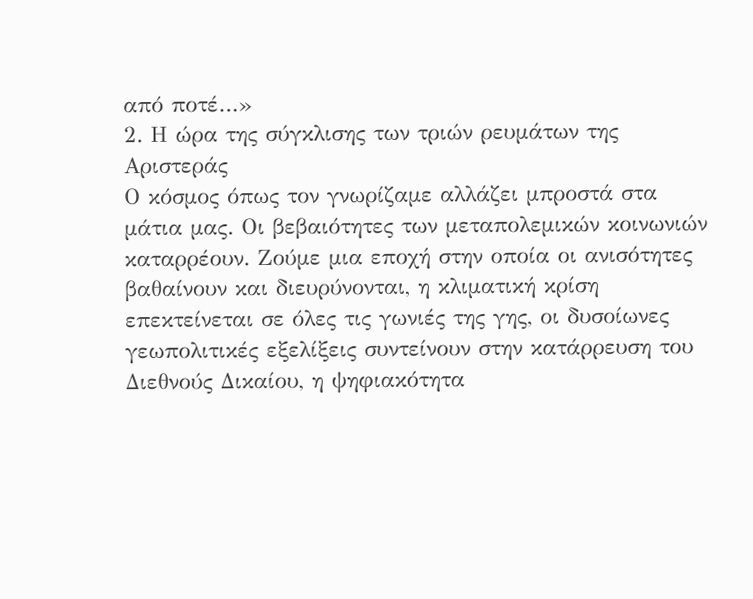από ποτέ…»
2. Η ώρα της σύγκλισης των τριών ρευμάτων της Αριστεράς
Ο κόσμος όπως τον γνωρίζαμε αλλάζει μπροστά στα μάτια μας. Οι βεβαιότητες των μεταπολεμικών κοινωνιών καταρρέουν. Ζούμε μια εποχή στην οποία οι ανισότητες βαθαίνουν και διευρύνονται, η κλιματική κρίση επεκτείνεται σε όλες τις γωνιές της γης, οι δυσοίωνες γεωπολιτικές εξελίξεις συντείνουν στην κατάρρευση του Διεθνούς Δικαίου, η ψηφιακότητα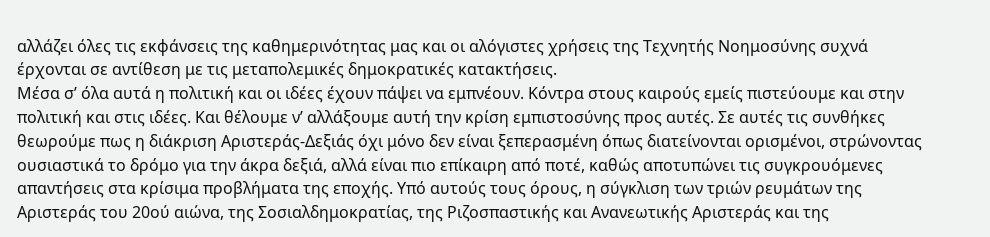αλλάζει όλες τις εκφάνσεις της καθημερινότητας μας και οι αλόγιστες χρήσεις της Τεχνητής Νοημοσύνης συχνά έρχονται σε αντίθεση με τις μεταπολεμικές δημοκρατικές κατακτήσεις.
Μέσα σ’ όλα αυτά η πολιτική και οι ιδέες έχουν πάψει να εμπνέουν. Κόντρα στους καιρούς εμείς πιστεύουμε και στην πολιτική και στις ιδέες. Και θέλουμε ν’ αλλάξουμε αυτή την κρίση εμπιστοσύνης προς αυτές. Σε αυτές τις συνθήκες θεωρούμε πως η διάκριση Αριστεράς-Δεξιάς όχι μόνο δεν είναι ξεπερασμένη όπως διατείνονται ορισμένοι, στρώνοντας ουσιαστικά το δρόμο για την άκρα δεξιά, αλλά είναι πιο επίκαιρη από ποτέ, καθώς αποτυπώνει τις συγκρουόμενες απαντήσεις στα κρίσιμα προβλήματα της εποχής. Υπό αυτούς τους όρους, η σύγκλιση των τριών ρευμάτων της Αριστεράς του 20ού αιώνα, της Σοσιαλδημοκρατίας, της Ριζοσπαστικής και Ανανεωτικής Αριστεράς και της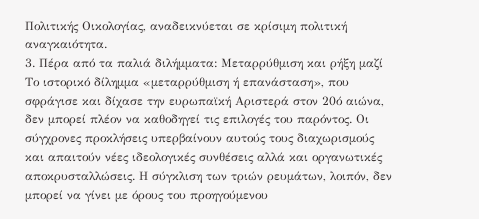Πολιτικής Οικολογίας, αναδεικνύεται σε κρίσιμη πολιτική αναγκαιότητα.
3. Πέρα από τα παλιά διλήμματα: Μεταρρύθμιση και ρήξη μαζί
Το ιστορικό δίλημμα «μεταρρύθμιση ή επανάσταση», που σφράγισε και δίχασε την ευρωπαϊκή Αριστερά στον 20ό αιώνα, δεν μπορεί πλέον να καθοδηγεί τις επιλογές του παρόντος. Οι σύγχρονες προκλήσεις υπερβαίνουν αυτούς τους διαχωρισμούς και απαιτούν νέες ιδεολογικές συνθέσεις αλλά και οργανωτικές αποκρυσταλλώσεις. Η σύγκλιση των τριών ρευμάτων, λοιπόν, δεν μπορεί να γίνει με όρους του προηγούμενου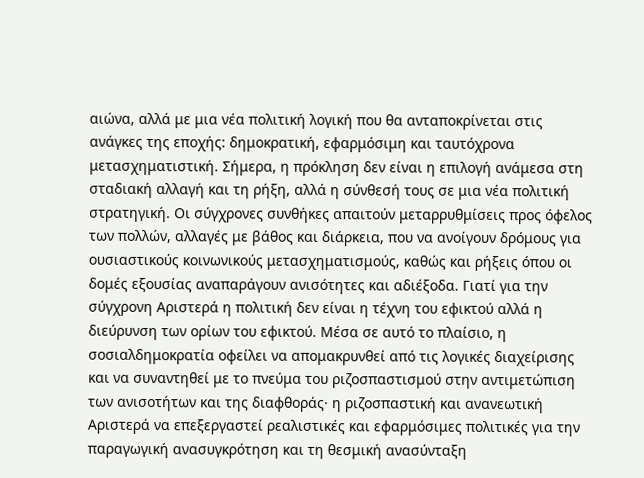αιώνα, αλλά με μια νέα πολιτική λογική που θα ανταποκρίνεται στις ανάγκες της εποχής: δημοκρατική, εφαρμόσιμη και ταυτόχρονα μετασχηματιστική. Σήμερα, η πρόκληση δεν είναι η επιλογή ανάμεσα στη σταδιακή αλλαγή και τη ρήξη, αλλά η σύνθεσή τους σε μια νέα πολιτική στρατηγική. Οι σύγχρονες συνθήκες απαιτούν μεταρρυθμίσεις προς όφελος των πολλών, αλλαγές με βάθος και διάρκεια, που να ανοίγουν δρόμους για ουσιαστικούς κοινωνικούς μετασχηματισμούς, καθώς και ρήξεις όπου οι δομές εξουσίας αναπαράγουν ανισότητες και αδιέξοδα. Γιατί για την σύγχρονη Αριστερά η πολιτική δεν είναι η τέχνη του εφικτού αλλά η διεύρυνση των ορίων του εφικτού. Μέσα σε αυτό το πλαίσιο, η σοσιαλδημοκρατία οφείλει να απομακρυνθεί από τις λογικές διαχείρισης και να συναντηθεί με το πνεύμα του ριζοσπαστισμού στην αντιμετώπιση των ανισοτήτων και της διαφθοράς· η ριζοσπαστική και ανανεωτική Αριστερά να επεξεργαστεί ρεαλιστικές και εφαρμόσιμες πολιτικές για την παραγωγική ανασυγκρότηση και τη θεσμική ανασύνταξη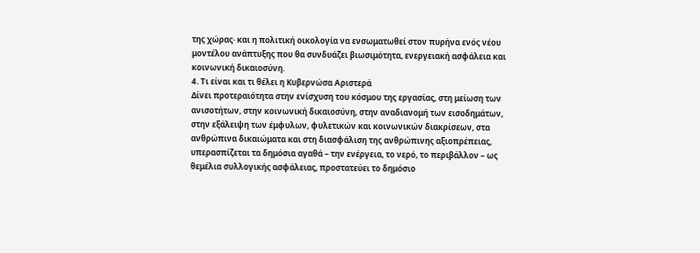της χώρας· και η πολιτική οικολογία να ενσωματωθεί στον πυρήνα ενός νέου μοντέλου ανάπτυξης που θα συνδυάζει βιωσιμότητα, ενεργειακή ασφάλεια και κοινωνική δικαιοσύνη.
4. Τι είναι και τι θέλει η Κυβερνώσα Αριστερά
Δίνει προτεραιότητα στην ενίσχυση του κόσμου της εργασίας, στη μείωση των ανισοτήτων, στην κοινωνική δικαιοσύνη, στην αναδιανομή των εισοδημάτων, στην εξάλειψη των έμφυλων, φυλετικών και κοινωνικών διακρίσεων, στα ανθρώπινα δικαιώματα και στη διασφάλιση της ανθρώπινης αξιοπρέπειας, υπερασπίζεται τα δημόσια αγαθά – την ενέργεια, το νερό, το περιβάλλον – ως θεμέλια συλλογικής ασφάλειας, προστατεύει το δημόσιο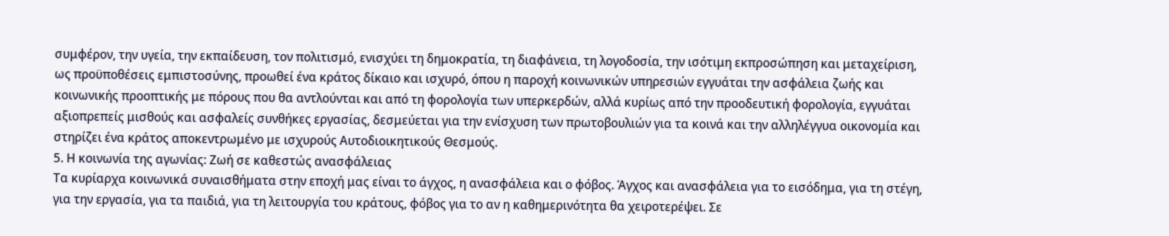συμφέρον, την υγεία, την εκπαίδευση, τον πολιτισμό, ενισχύει τη δημοκρατία, τη διαφάνεια, τη λογοδοσία, την ισότιμη εκπροσώπηση και μεταχείριση, ως προϋποθέσεις εμπιστοσύνης, προωθεί ένα κράτος δίκαιο και ισχυρό, όπου η παροχή κοινωνικών υπηρεσιών εγγυάται την ασφάλεια ζωής και κοινωνικής προοπτικής με πόρους που θα αντλούνται και από τη φορολογία των υπερκερδών, αλλά κυρίως από την προοδευτική φορολογία, εγγυάται αξιοπρεπείς μισθούς και ασφαλείς συνθήκες εργασίας, δεσμεύεται για την ενίσχυση των πρωτοβουλιών για τα κοινά και την αλληλέγγυα οικονομία και στηρίζει ένα κράτος αποκεντρωμένο με ισχυρούς Αυτοδιοικητικούς Θεσμούς.
5. Η κοινωνία της αγωνίας: Ζωή σε καθεστώς ανασφάλειας
Τα κυρίαρχα κοινωνικά συναισθήματα στην εποχή μας είναι το άγχος, η ανασφάλεια και ο φόβος. Άγχος και ανασφάλεια για το εισόδημα, για τη στέγη, για την εργασία, για τα παιδιά, για τη λειτουργία του κράτους, φόβος για το αν η καθημερινότητα θα χειροτερέψει. Σε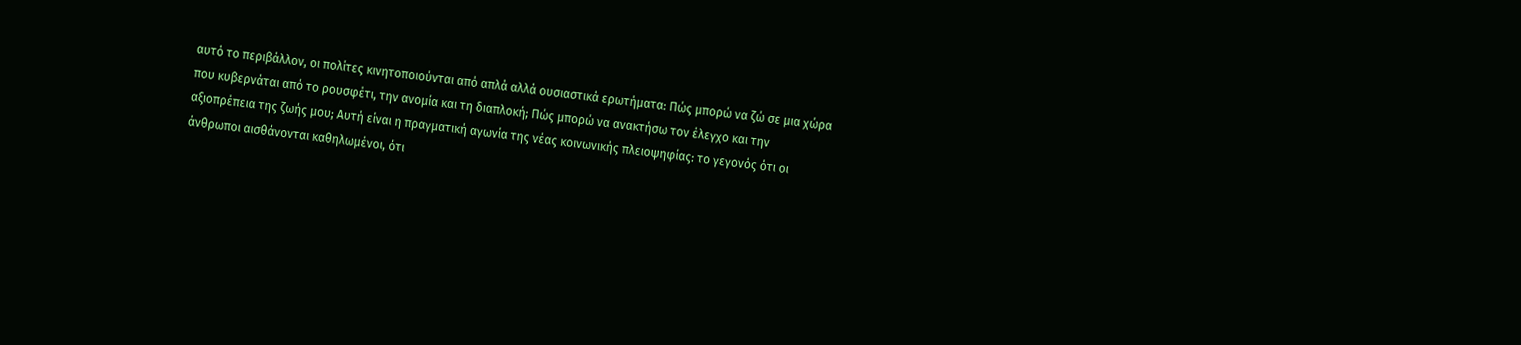αυτό το περιβάλλον, οι πολίτες κινητοποιούνται από απλά αλλά ουσιαστικά ερωτήματα: Πώς μπορώ να ζώ σε μια χώρα που κυβερνάται από το ρουσφέτι, την ανομία και τη διαπλοκή; Πώς μπορώ να ανακτήσω τον έλεγχο και την αξιοπρέπεια της ζωής μου; Αυτή είναι η πραγματική αγωνία της νέας κοινωνικής πλειοψηφίας: το γεγονός ότι οι άνθρωποι αισθάνονται καθηλωμένοι, ότι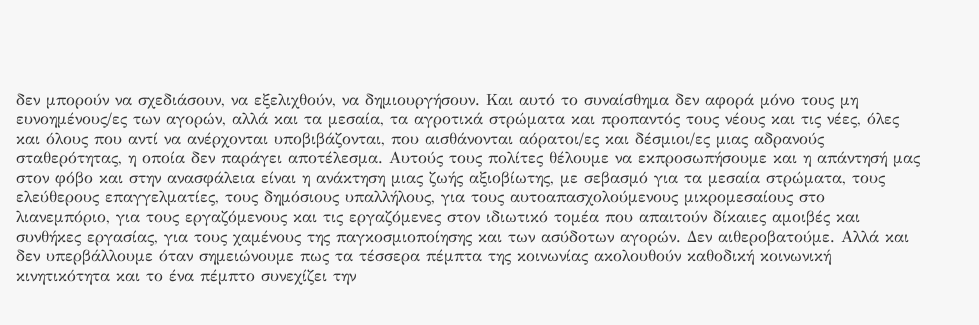δεν μπορούν να σχεδιάσουν, να εξελιχθούν, να δημιουργήσουν. Και αυτό το συναίσθημα δεν αφορά μόνο τους μη ευνοημένους/ες των αγορών, αλλά και τα μεσαία, τα αγροτικά στρώματα και προπαντός τους νέους και τις νέες, όλες και όλους που αντί να ανέρχονται υποβιβάζονται, που αισθάνονται αόρατοι/ες και δέσμιοι/ες μιας αδρανούς σταθερότητας, η οποία δεν παράγει αποτέλεσμα. Αυτούς τους πολίτες θέλουμε να εκπροσωπήσουμε και η απάντησή μας στον φόβο και στην ανασφάλεια είναι η ανάκτηση μιας ζωής αξιοβίωτης, με σεβασμό για τα μεσαία στρώματα, τους ελεύθερους επαγγελματίες, τους δημόσιους υπαλλήλους, για τους αυτοαπασχολούμενους μικρομεσαίους στο λιανεμπόριο, για τους εργαζόμενους και τις εργαζόμενες στον ιδιωτικό τομέα που απαιτούν δίκαιες αμοιβές και συνθήκες εργασίας, για τους χαμένους της παγκοσμιοποίησης και των ασύδοτων αγορών. Δεν αιθεροβατούμε. Αλλά και δεν υπερβάλλουμε όταν σημειώνουμε πως τα τέσσερα πέμπτα της κοινωνίας ακολουθούν καθοδική κοινωνική κινητικότητα και το ένα πέμπτο συνεχίζει την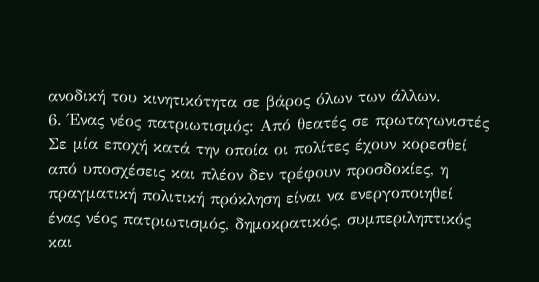ανοδική του κινητικότητα σε βάρος όλων των άλλων.
6. Ένας νέος πατριωτισμός: Από θεατές σε πρωταγωνιστές
Σε μία εποχή κατά την οποία οι πολίτες έχουν κορεσθεί από υποσχέσεις και πλέον δεν τρέφουν προσδοκίες, η πραγματική πολιτική πρόκληση είναι να ενεργοποιηθεί ένας νέος πατριωτισμός, δημοκρατικός, συμπεριληπτικός και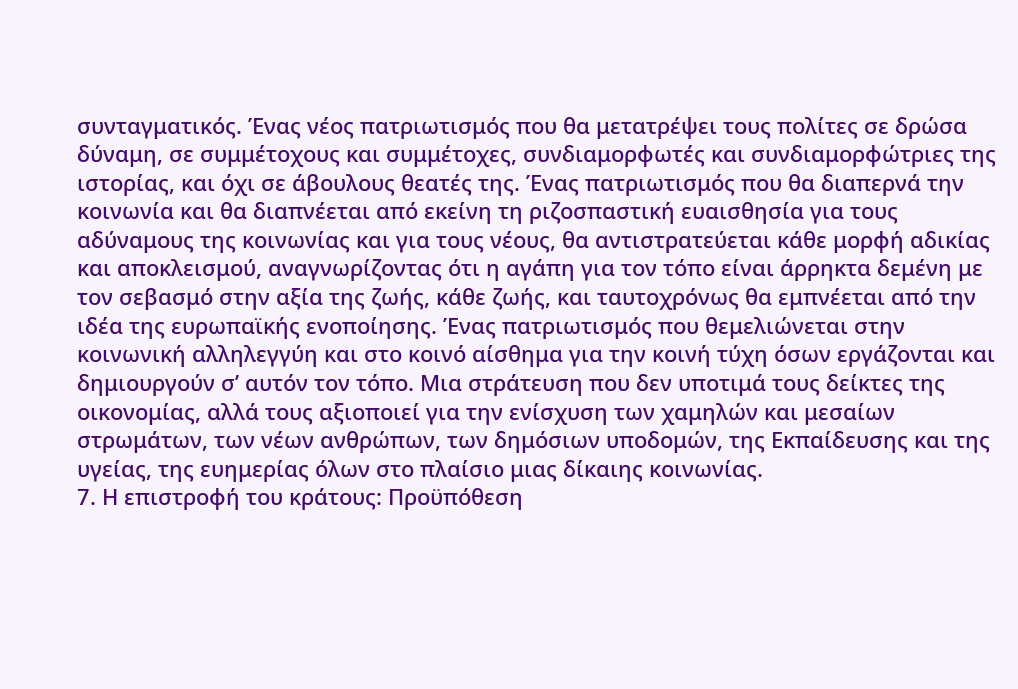συνταγματικός. Ένας νέος πατριωτισμός που θα μετατρέψει τους πολίτες σε δρώσα δύναμη, σε συμμέτοχους και συμμέτοχες, συνδιαμορφωτές και συνδιαμορφώτριες της ιστορίας, και όχι σε άβουλους θεατές της. Ένας πατριωτισμός που θα διαπερνά την κοινωνία και θα διαπνέεται από εκείνη τη ριζοσπαστική ευαισθησία για τους αδύναμους της κοινωνίας και για τους νέους, θα αντιστρατεύεται κάθε μορφή αδικίας και αποκλεισμού, αναγνωρίζοντας ότι η αγάπη για τον τόπο είναι άρρηκτα δεμένη με τον σεβασμό στην αξία της ζωής, κάθε ζωής, και ταυτοχρόνως θα εμπνέεται από την ιδέα της ευρωπαϊκής ενοποίησης. Ένας πατριωτισμός που θεμελιώνεται στην κοινωνική αλληλεγγύη και στο κοινό αίσθημα για την κοινή τύχη όσων εργάζονται και δημιουργούν σ’ αυτόν τον τόπο. Μια στράτευση που δεν υποτιμά τους δείκτες της οικονομίας, αλλά τους αξιοποιεί για την ενίσχυση των χαμηλών και μεσαίων στρωμάτων, των νέων ανθρώπων, των δημόσιων υποδομών, της Εκπαίδευσης και της υγείας, της ευημερίας όλων στο πλαίσιο μιας δίκαιης κοινωνίας.
7. Η επιστροφή του κράτους: Προϋπόθεση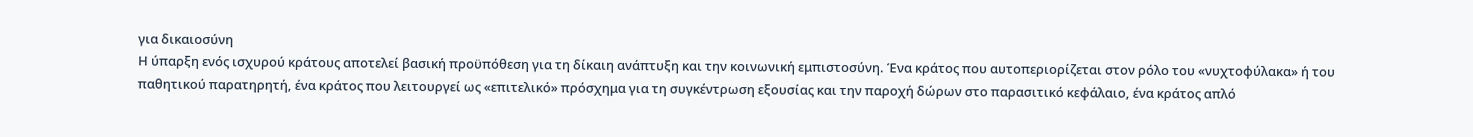για δικαιοσύνη
Η ύπαρξη ενός ισχυρού κράτους αποτελεί βασική προϋπόθεση για τη δίκαιη ανάπτυξη και την κοινωνική εμπιστοσύνη. Ένα κράτος που αυτοπεριορίζεται στον ρόλο του «νυχτοφύλακα» ή του παθητικού παρατηρητή, ένα κράτος που λειτουργεί ως «επιτελικό» πρόσχημα για τη συγκέντρωση εξουσίας και την παροχή δώρων στο παρασιτικό κεφάλαιο, ένα κράτος απλό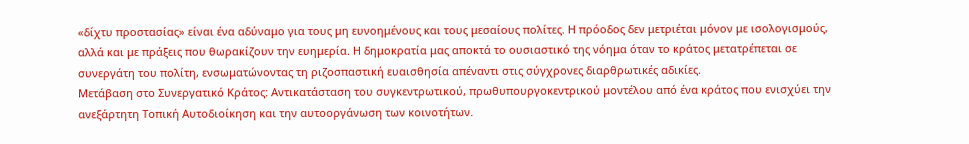«δίχτυ προστασίας» είναι ένα αδύναμο για τους μη ευνοημένους και τους μεσαίους πολίτες. Η πρόοδος δεν μετριέται μόνον με ισολογισμούς, αλλά και με πράξεις που θωρακίζουν την ευημερία. Η δημοκρατία μας αποκτά το ουσιαστικό της νόημα όταν το κράτος μετατρέπεται σε συνεργάτη του πολίτη, ενσωματώνοντας τη ριζοσπαστική ευαισθησία απέναντι στις σύγχρονες διαρθρωτικές αδικίες.
Μετάβαση στο Συνεργατικό Κράτος: Αντικατάσταση του συγκεντρωτικού, πρωθυπουργοκεντρικού μοντέλου από ένα κράτος που ενισχύει την ανεξάρτητη Τοπική Αυτοδιοίκηση και την αυτοοργάνωση των κοινοτήτων.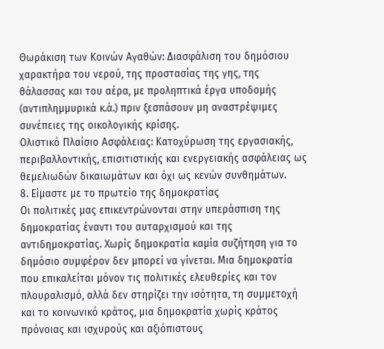Θωράκιση των Κοινών Αγαθών: Διασφάλιση του δημόσιου χαρακτήρα του νερού, της προστασίας της γης, της θάλασσας και του αέρα, με προληπτικά έργα υποδομής (αντιπλημμυρικά κ.ά.) πριν ξεσπάσουν μη αναστρέψιμες συνέπειες της οικολογικής κρίσης.
Ολιστικό Πλαίσιο Ασφάλειας: Κατοχύρωση της εργασιακής, περιβαλλοντικής, επισιτιστικής και ενεργειακής ασφάλειας ως θεμελιωδών δικαιωμάτων και όχι ως κενών συνθημάτων.
8. Είμαστε με το πρωτείο της δημοκρατίας
Οι πολιτικές μας επικεντρώνονται στην υπεράσπιση της δημοκρατίας έναντι του αυταρχισμού και της αντιδημοκρατίας. Χωρίς δημοκρατία καμία συζήτηση για το δημόσιο συμφέρον δεν μπορεί να γίνεται. Μια δημοκρατία που επικαλείται μόνον τις πολιτικές ελευθερίες και τον πλουραλισμό, αλλά δεν στηρίζει την ισότητα, τη συμμετοχή και το κοινωνικό κράτος, μια δημοκρατία χωρίς κράτος πρόνοιας και ισχυρούς και αξιόπιστους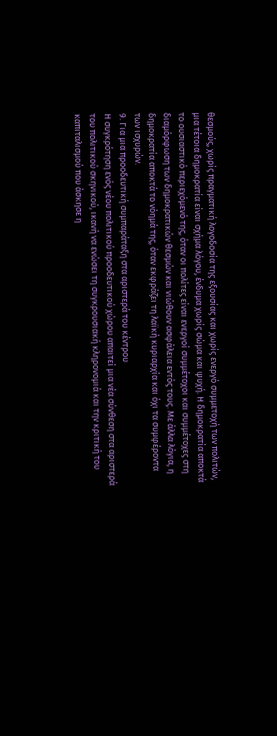θεσμούς, χωρίς πραγματική λογοδοσία της εξουσίας και χωρίς ενεργό συμμετοχή των πολιτών, μια τέτοια δημοκρατία είναι σχήμα λόγου, ένδυμα χωρίς σώμα και ψυχή. Η δημοκρατία αποκτά το ουσιαστικό περιεχόμενό της, όταν οι πολίτες είναι ενεργοί συμμέτοχοι και συμμέτοχες στη διαμόρφωση των δημοκρατικών θεσμών και νιώθουν ασφάλεια εντός τους. Με άλλα λόγια, η δημοκρατία αποκτά το νόημά της, όταν εκφράζει τη λαϊκή κυριαρχία και όχι τα συμφέροντα των ισχυρών.
9. Για μια προοδευτική συμπαράταξη στα αριστερά του κέντρου
Η συγκρότηση ενός νέου πολιτικού προοδευτικού χώρου απαιτεί μια νέα σύνθεση στα αριστερά του πολιτικού σκηνικού, ικανή να ενώσει τη συγκρουσιακή κληρονομιά και την κριτική του καπιταλισμού που άσκησε η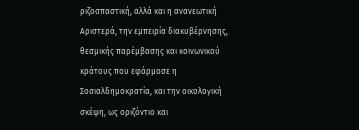ριζοσπαστική, αλλά και η ανανεωτική Αριστερά, την εμπειρία διακυβέρνησης, θεσμικής παρέμβασης και κοινωνικού κράτους που εφάρμοσε η Σοσιαλδημοκρατία, και την οικολογική σκέψη, ως οριζόντιο και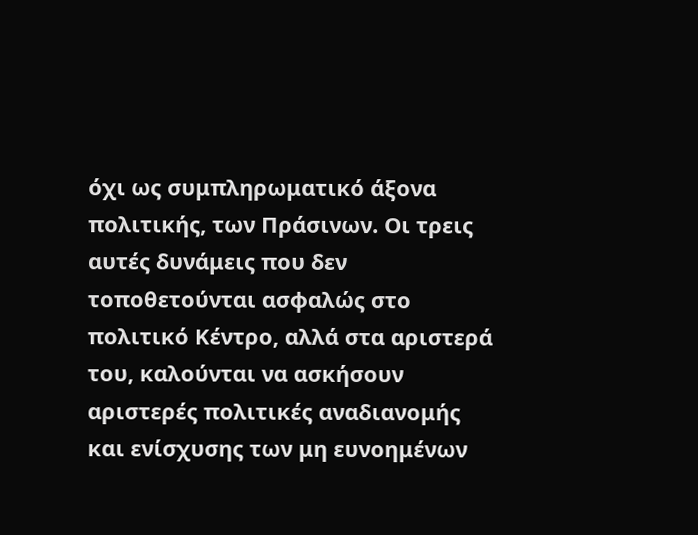όχι ως συμπληρωματικό άξονα πολιτικής, των Πράσινων. Οι τρεις αυτές δυνάμεις που δεν τοποθετούνται ασφαλώς στο πολιτικό Κέντρο, αλλά στα αριστερά του, καλούνται να ασκήσουν αριστερές πολιτικές αναδιανομής και ενίσχυσης των μη ευνοημένων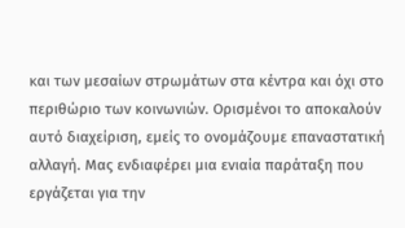και των μεσαίων στρωμάτων στα κέντρα και όχι στο περιθώριο των κοινωνιών. Ορισμένοι το αποκαλούν αυτό διαχείριση, εμείς το ονομάζουμε επαναστατική αλλαγή. Μας ενδιαφέρει μια ενιαία παράταξη που εργάζεται για την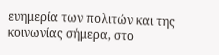ευημερία των πολιτών και της κοινωνίας σήμερα, στο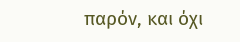παρόν, και όχι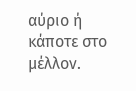αύριο ή κάποτε στο μέλλον.